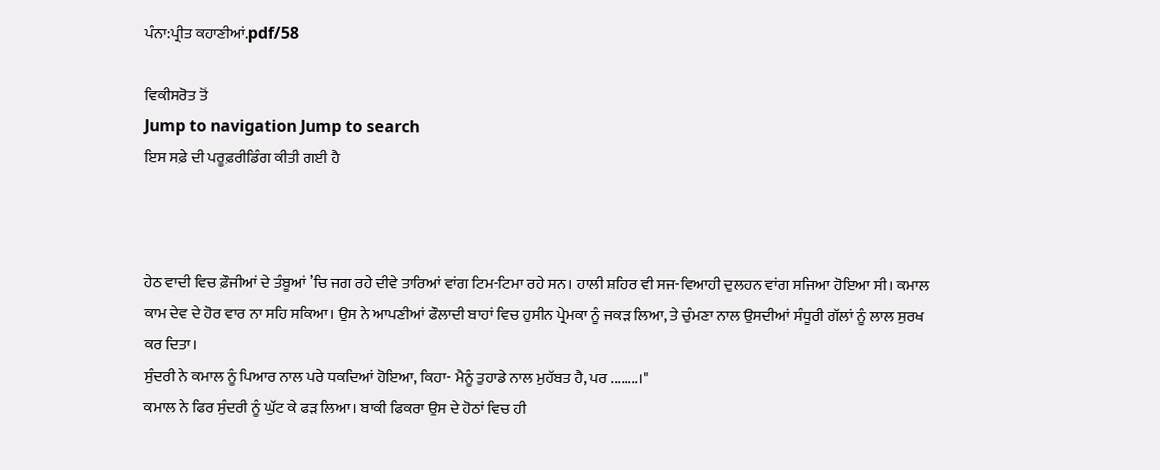ਪੰਨਾ:ਪ੍ਰੀਤ ਕਹਾਣੀਆਂ.pdf/58

ਵਿਕੀਸਰੋਤ ਤੋਂ
Jump to navigation Jump to search
ਇਸ ਸਫ਼ੇ ਦੀ ਪਰੂਫ਼ਰੀਡਿੰਗ ਕੀਤੀ ਗਈ ਹੈ



ਹੇਠ ਵਾਦੀ ਵਿਚ ਫ਼ੌਜੀਆਂ ਦੇ ਤੰਬੂਆਂ ’ਚਿ ਜਗ ਰਹੇ ਦੀਵੇ ਤਾਰਿਆਂ ਵਾਂਗ ਟਿਮ-ਟਿਮਾ ਰਹੇ ਸਨ। ਹਾਲੀ ਸ਼ਹਿਰ ਵੀ ਸਜ-ਵਿਆਹੀ ਦੁਲਹਨ ਵਾਂਗ ਸਜਿਆ ਹੋਇਆ ਸੀ। ਕਮਾਲ ਕਾਮ ਦੇਵ ਦੇ ਹੋਰ ਵਾਰ ਨਾ ਸਹਿ ਸਕਿਆ। ਉਸ ਨੇ ਆਪਣੀਆਂ ਫੌਲਾਦੀ ਬਾਹਾਂ ਵਿਚ ਹੁਸੀਨ ਪ੍ਰੇਮਕਾ ਨੂੰ ਜਕੜ ਲਿਆ, ਤੇ ਚੁੰਮਣਾ ਨਾਲ ਉਸਦੀਆਂ ਸੰਧੂਰੀ ਗੱਲਾਂ ਨੂੰ ਲਾਲ ਸੁਰਖ ਕਰ ਦਿਤਾ।
ਸੁੰਦਰੀ ਨੇ ਕਮਾਲ ਨੂੰ ਪਿਆਰ ਨਾਲ ਪਰੇ ਧਕਦਿਆਂ ਹੋਇਆ, ਕਿਹਾ- ਮੈਨੂੰ ਤੁਹਾਡੇ ਨਾਲ ਮੁਹੱਬਤ ਹੈ, ਪਰ ........।"
ਕਮਾਲ ਨੇ ਫਿਰ ਸੁੰਦਰੀ ਨੂੰ ਘੁੱਟ ਕੇ ਫੜ ਲਿਆ। ਬਾਕੀ ਫਿਕਰਾ ਉਸ ਦੇ ਹੋਠਾਂ ਵਿਚ ਹੀ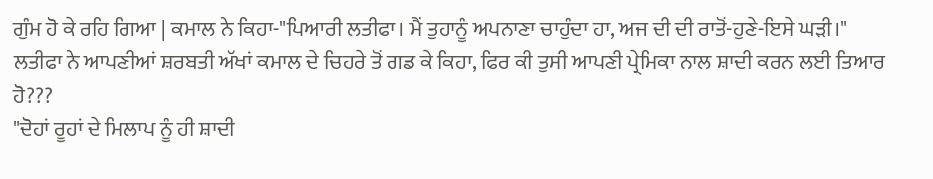ਗੁੰਮ ਹੋ ਕੇ ਰਹਿ ਗਿਆ | ਕਮਾਲ ਨੇ ਕਿਹਾ-"ਪਿਆਰੀ ਲਤੀਫਾ। ਮੈਂ ਤੁਹਾਨੂੰ ਅਪਨਾਣਾ ਚਾਹੁੰਦਾ ਹਾ, ਅਜ ਦੀ ਦੀ ਰਾਤੋਂ-ਹੁਣੇ-ਇਸੇ ਘੜੀ।"
ਲਤੀਫਾ ਨੇ ਆਪਣੀਆਂ ਸ਼ਰਬਤੀ ਅੱਖਾਂ ਕਮਾਲ ਦੇ ਚਿਹਰੇ ਤੋਂ ਗਡ ਕੇ ਕਿਹਾ, ਫਿਰ ਕੀ ਤੁਸੀ ਆਪਣੀ ਪ੍ਰੇਮਿਕਾ ਨਾਲ ਸ਼ਾਦੀ ਕਰਨ ਲਈ ਤਿਆਰ ਹੋ???
"ਦੋਹਾਂ ਰੂਹਾਂ ਦੇ ਮਿਲਾਪ ਨੂੰ ਹੀ ਸ਼ਾਦੀ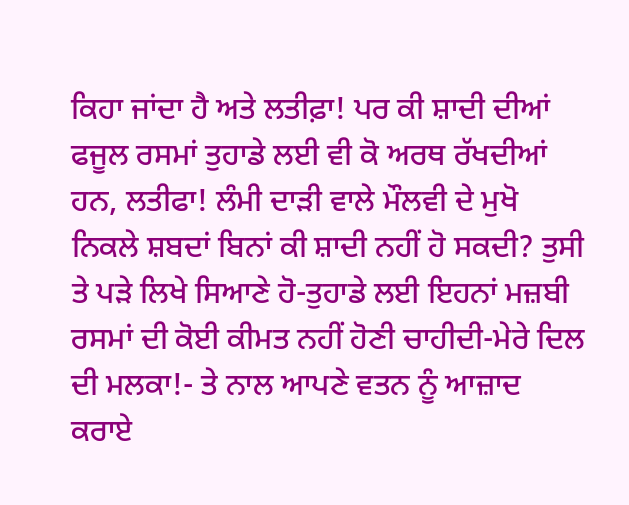ਕਿਹਾ ਜਾਂਦਾ ਹੈ ਅਤੇ ਲਤੀਫ਼ਾ! ਪਰ ਕੀ ਸ਼ਾਦੀ ਦੀਆਂ ਫਜੂਲ ਰਸਮਾਂ ਤੁਹਾਡੇ ਲਈ ਵੀ ਕੋ ਅਰਥ ਰੱਖਦੀਆਂ ਹਨ, ਲਤੀਫਾ! ਲੰਮੀ ਦਾੜੀ ਵਾਲੇ ਮੌਲਵੀ ਦੇ ਮੁਖੋ ਨਿਕਲੇ ਸ਼ਬਦਾਂ ਬਿਨਾਂ ਕੀ ਸ਼ਾਦੀ ਨਹੀਂ ਹੋ ਸਕਦੀ? ਤੁਸੀ ਤੇ ਪੜੇ ਲਿਖੇ ਸਿਆਣੇ ਹੋ-ਤੁਹਾਡੇ ਲਈ ਇਹਨਾਂ ਮਜ਼ਬੀ ਰਸਮਾਂ ਦੀ ਕੋਈ ਕੀਮਤ ਨਹੀਂ ਹੋਣੀ ਚਾਹੀਦੀ-ਮੇਰੇ ਦਿਲ ਦੀ ਮਲਕਾ!- ਤੇ ਨਾਲ ਆਪਣੇ ਵਤਨ ਨੂੰ ਆਜ਼ਾਦ ਕਰਾਏ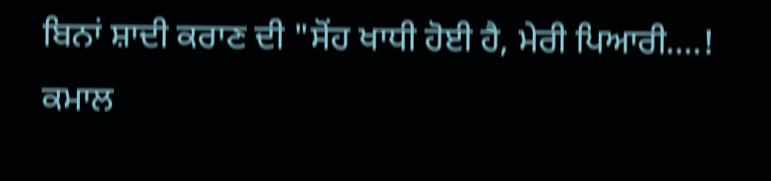ਬਿਨਾਂ ਸ਼ਾਦੀ ਕਰਾਣ ਦੀ "ਸੋਂਹ ਖਾਧੀ ਹੋਈ ਹੈ, ਮੇਰੀ ਪਿਆਰੀ....! ਕਮਾਲ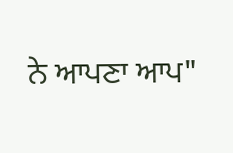ਨੇ ਆਪਣਾ ਆਪ"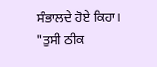ਸੰਭਾਲਦੇ ਹੋਏ ਕਿਹਾ।
"ਤੁਸੀ ਠੀਕ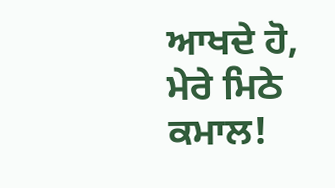ਆਖਦੇ ਹੋ, ਮੇਰੇ ਮਿਠੇ ਕਮਾਲ!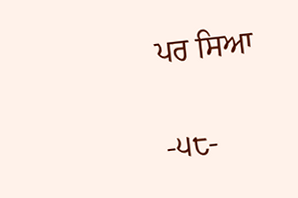ਪਰ ਸਿਆ

-੫੮-